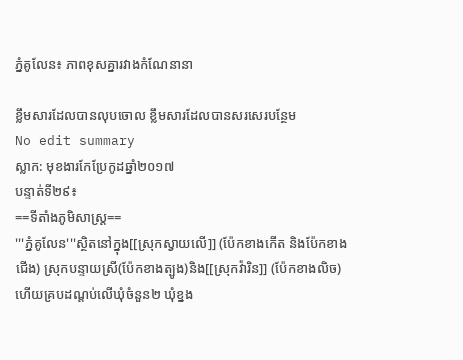ភ្នំគូលែន៖ ភាពខុសគ្នារវាងកំណែនានា

ខ្លឹមសារដែលបានលុបចោល ខ្លឹមសារដែលបានសរសេរបន្ថែម
No edit summary
ស្លាក: មុខងារកែប្រែកូដឆ្នាំ២០១៧
បន្ទាត់ទី២៩៖
==ទីតាំងភូមិសាស្រ្ត==
'''ភ្នំគូលែន'''ស្ថិតនៅក្នុង[[ស្រុកស្វាយលើ]] (ប៉ែកខាងកើត និងប៉ែកខាងជើង) ស្រុកបន្ទាយស្រី(ប៉ែកខាងត្បូង)និង[[ស្រុកវ៉ារិន]] (ប៉ែកខាងលិច) ហើយគ្របដណ្តប់លើឃុំចំនួន២ ឃុំខ្នង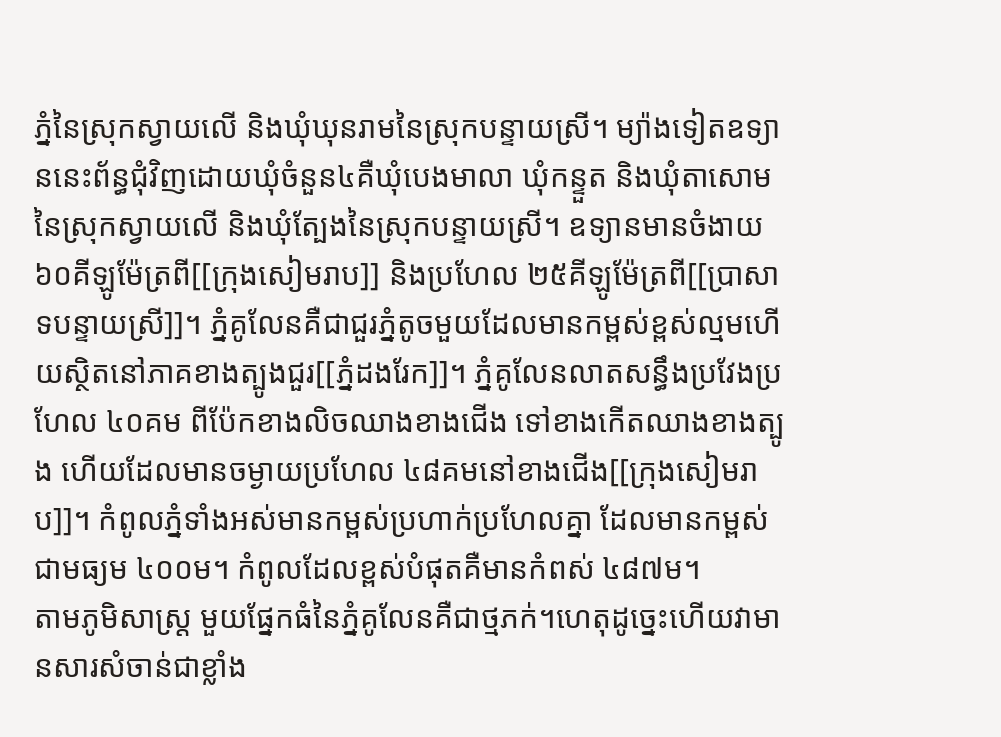ភ្នំនៃស្រុកស្វាយលើ និងឃុំឃុនរាមនៃស្រុកបន្ទាយស្រី។ ម្យ៉ាងទៀតឧទ្យាននេះព័ន្ធជុំវិញដោយឃុំចំនួន៤គឺឃុំបេងមាលា ឃុំកន្ទួត និងឃុំតាសោមនៃស្រុកស្វាយលើ និងឃុំត្បែងនៃស្រុកបន្ទាយស្រី។ ឧទ្យានមានចំងាយ ៦០គីឡូម៉ែត្រពី[[ក្រុងសៀមរាប]] និងប្រហែល ២៥គីឡូម៉ែត្រពី[[ប្រាសាទបន្ទាយស្រី]]។ ភ្នំគូលែនគឺជាជួរភ្នំតូចមួយដែលមានកម្ពស់ខ្ពស់ល្មមហើយស្ថិតនៅភាគខាងត្បូងជួរ[[ភ្នំដងរែក]]។ ភ្នំគូលែនលាតសន្ធឹងប្រវែងប្រហែល ៤០គម ពីប៉ែកខាងលិចឈាងខាងជើង ទៅខាងកើតឈាងខាងត្បូង ហើយដែលមានចម្ងាយប្រហែល ៤៨គមនៅខាងជើង[[ក្រុងសៀមរាប]]។ កំពូលភ្នំទាំងអស់មានកម្ពស់ប្រហាក់ប្រហែលគ្នា ដែលមានកម្ពស់ជាមធ្យម ៤០០ម។ កំពូលដែលខ្ពស់បំផុតគឺមានកំពស់ ៤៨៧ម។
តាមភូមិសាស្ត្រ មួយផ្នែកធំនៃភ្នំគូលែនគឺជាថ្មភក់។ហេតុដូច្នេះហើយវាមានសារសំចាន់ជាខ្លាំង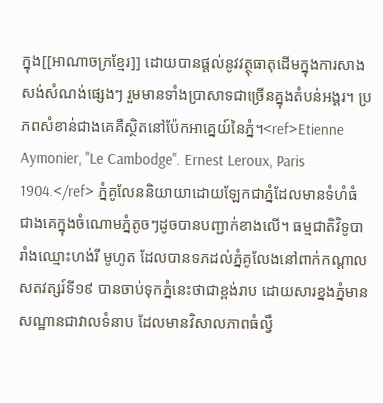ក្នុង[[អាណាចក្រខ្មែរ]] ដោយបានផ្ដល់នូវវត្ថុធាតុដើមក្នុងការសាងសង់សំណង់ផ្សេងៗ រួមមានទាំងប្រាសាទជាច្រើនគ្នុងតំបន់អង្គរ។ ប្រភពសំខាន់ជាងគេគឺស្ថិតនៅប៉ែកអាគ្នេយ៍នៃភ្នំ។<ref>Etienne Aymonier, ''Le Cambodge''. Ernest Leroux, Paris 1904.</ref> ភ្នំគូលែននិយាយាដោយឡែកជាភ្នំដែលមានទំហំធំជាងគេក្នុងចំណោមភ្នំតូចៗដូចបានបញ្ជាក់ខាងលើ។ ធម្មជាតិវិទូបារាំងឈ្មោះហង់រី មូហូត ដែលបានទភដល់ភ្នំគូលែងនៅពាក់កណ្តាលសតវត្សរ៍ទី១៩ បានចាប់ទុកភ្នំនេះថាជាខ្ពង់រាប ដោយសារខ្នងភ្នំមានសណ្ឋានជាវាលទំនាប ដែលមានវិសាលភាពធំល្វឹ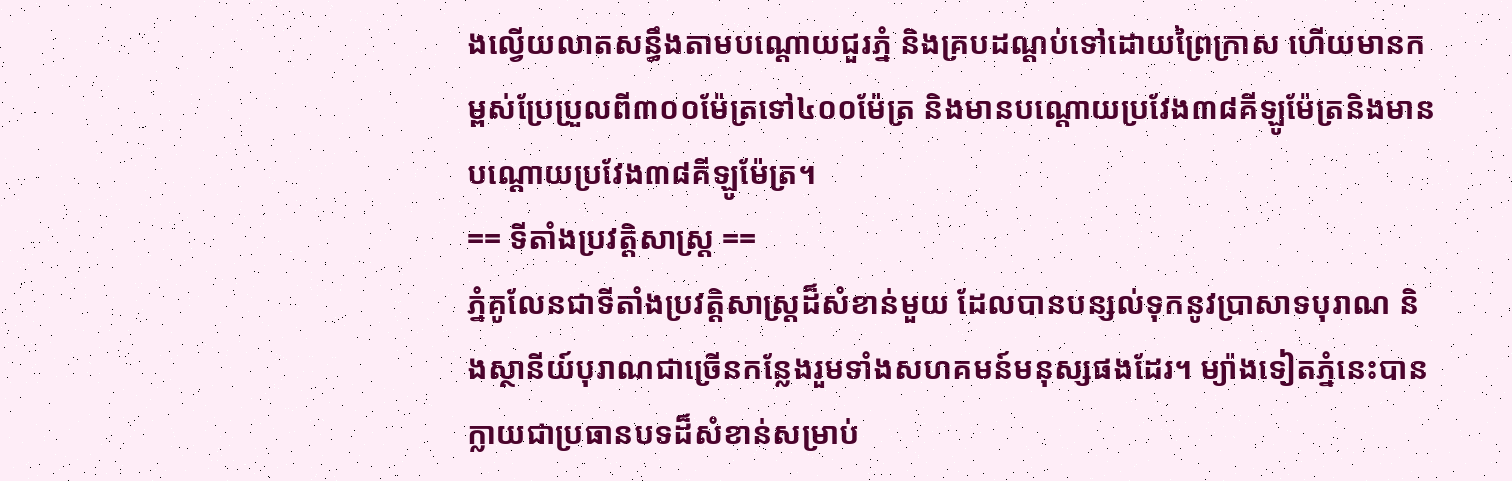ងល្វើយលាតសន្ធឹងតាមបណ្តោយជួរភ្នំ និងគ្របដណ្តប់ទៅដោយព្រៃក្រាស ហើយមានកម្ពស់ប្រែប្រួលពី៣០០ម៉ែត្រទៅ៤០០ម៉ែត្រ និងមានបណ្តោយប្រវែង៣៨គីឡូម៉ែត្រនិងមានបណ្តោយប្រវែង៣៨គីឡូម៉ែត្រ។
== ទីតាំងប្រវត្តិសាស្រ្ត ==
ភ្នំគូលែនជាទីតាំងប្រវត្តិសាស្រ្តដ៏សំខាន់មួយ ដែលបានបន្សល់ទុកនូវប្រាសាទបុរាណ និងស្ថានីយ៍បុរាណជាច្រើនកន្លែងរួមទាំងសហគមន៍មនុស្សផងដែរ។ ម្យ៉ាងទៀតភ្នំនេះបានក្លាយជាប្រធានបទដ៏សំខាន់សម្រាប់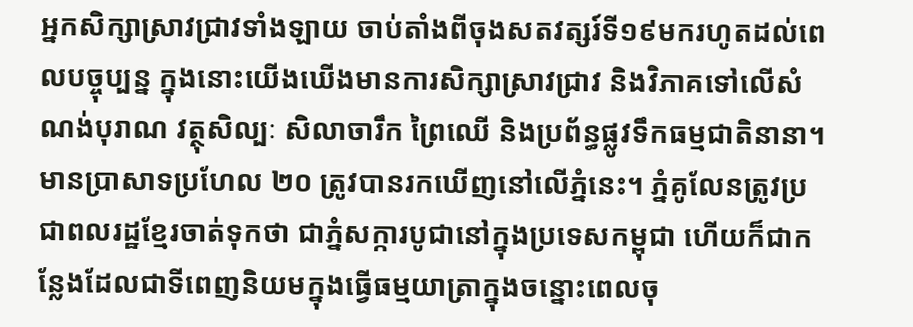អ្នកសិក្សាស្រាវជ្រាវទាំងឡាយ ចាប់តាំងពីចុងសតវត្សរ៍ទី១៩មករហូតដល់ពេលបច្ចុប្បន្ន ក្នុងនោះយើងឃើងមានការសិក្សាស្រាវជ្រាវ និងវិភាគទៅលើសំណង់បុរាណ វត្ថុសិល្បៈ សិលាចារឹក ព្រៃឈើ និងប្រព័ន្ធផ្លូវទឹកធម្មជាតិនានា។ មានប្រាសាទប្រហែល ២០ ត្រូវបានរកឃើញនៅលើភ្នំនេះ។ ភ្នំគូលែនត្រូវប្រជាពលរដ្ឋខ្មែរចាត់ទុកថា ជាភ្នំសក្ការបូជានៅក្នុងប្រទេសកម្ពុជា ហើយក៏ជាកន្លែងដែលជាទីពេញនិយមក្នុងធ្វើធម្មយាត្រាក្នុងចន្នោះពេលចុ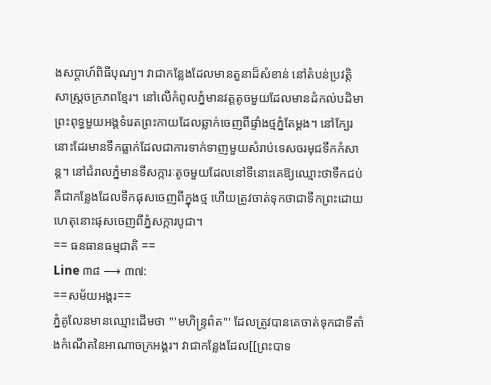ងសប្តាហ៍ពិធីបុណ្យ។ វាជាកន្លែងដែលមានតួនាដ៏សំខាន់ នៅតំបន់ប្រវត្តិសាស្ត្រចក្រភពខ្មែរ។ នៅលើកំពូលភ្នំមានវត្តតូចមួយដែលមានដំកល់បដិមាព្រះពុទ្ធមួយអង្គទំរេតព្រះកាយដែលឆ្លាក់ចេញពីផ្ទាំងថ្មភ្នំតែម្តង។ នៅក្បែរនោះដែរមានទឹកធ្លាក់ដែលជាការទាក់ទាញមួយសំរាប់ទេសចរមុជទឹកកំសាន្ត។ នៅជំរាលភ្នំមានទីសក្ការៈតូចមួយដែលនៅទីនោះគេឱ្យឈ្មោះថាទឹកជប់ គឺជាកន្លែងដែលទឹកផុសចេញពីក្នុងថ្ម ហើយត្រូវចាត់ទុកថាជាទឹកព្រះដោយហេតុនោះផុសចេញពីភ្នំសក្ការបូជា។
== ធនធានធម្មជាតិ ==
Line ៣៨ ⟶ ៣៧:
==សម័យអង្គរ==
ភ្នំគូលែនមានឈ្មោះដើមថា '''មហិន្រ្ទព៌ត''' ដែលត្រូវបានគេចាត់ទុកជាទីតាំងកំណើតនៃអាណាចក្រអង្គរ។ វាជាកន្លែងដែល[[ព្រះបាទ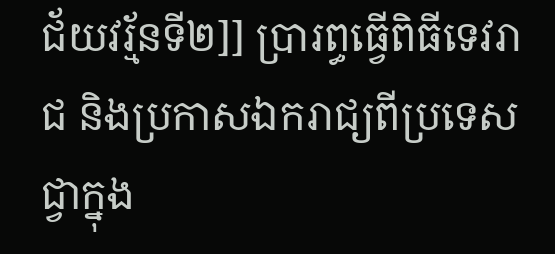ជ័យវរ្ម័នទី២]] ប្រារព្ធធ្វើពិធីទេវរាជ និងប្រកាសឯករាជ្យពីប្រទេសជ្វាក្នុង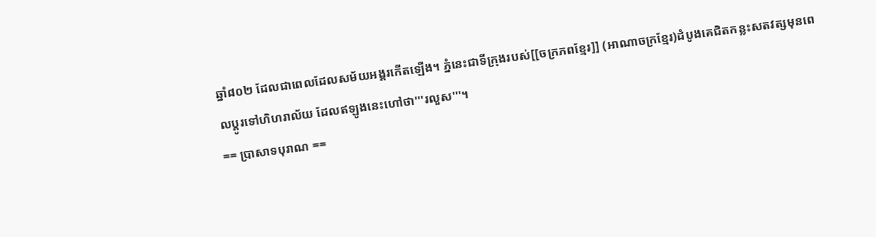ឆ្នាំ៨០២ ដែលជាពេលដែលសម័យអង្គរកើតឡើង។ ភ្នំនេះជាទីក្រុងរបស់[[ចក្រភពខ្មែរ]] (អាណាចក្រខ្មែរ)ដំបូងគេជិតកន្លះសតវត្សមុនពេលប្តូរទៅហិហរាល័យ ដែលឥឡូងនេះហៅថា'''រលួស'''។
== ប្រាសាទបុរាណ ==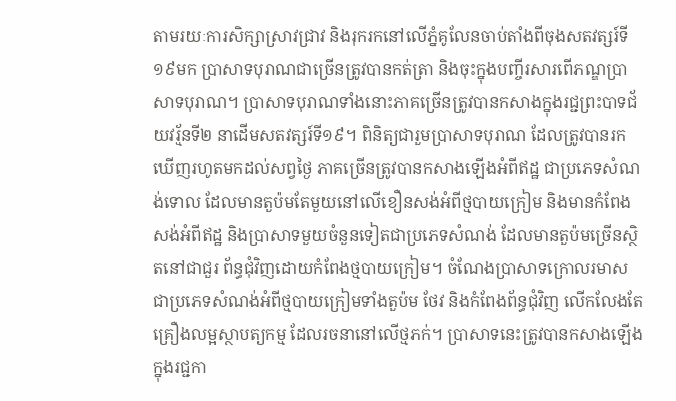តាមរយៈការសិក្សាស្រាវជ្រាវ និងរុករកនៅលើភ្នំគូលែនចាប់តាំងពីចុងសតវត្សរ៍ទី១៩មក ប្រាសាទបុរាណជាច្រើនត្រូវបានកត់ត្រា និងចុះក្នុងបញ្ចីរសារពើភណ្ឌប្រាសាទបុរាណ។ ប្រាសាទបុរាណទាំងនោះភាគច្រើនត្រូវបានកសាងក្នុងរជ្ជព្រះបាទជ័យវរ្ម័នទី២ នាដើមសតវត្សរ៍ទី១៩។ ពិនិត្យជារួមប្រាសាទបុរាណ ដែលត្រូវបានរកឃើញរហូតមកដល់សព្វថ្ងៃ ភាគច្រើនត្រូវបានកសាងឡើងអំពីឥដ្ឋ ជាប្រភេទសំណង់ទោល ដែលមានតួប៉មតែមួយនៅលើខឿនសង់អំពីថ្មបាយក្រៀម និងមានកំពែងសង់អំពីឥដ្ឋ និងប្រាសាទមួយចំនួនទៀតជាប្រភេទសំណង់ ដែលមានតួប៉មច្រើនស្ថិតនៅជាជួរ ព័ន្ធជុំវិញដោយកំពែងថ្មបាយក្រៀម។ ចំណែងប្រាសាទក្រោលរមាសជាប្រភេទសំណង់អំពីថ្មបាយក្រៀមទាំងតួប៉ម ថែវ និងកំពែងព័ន្ធជុំវិញ លើកលែងតែគ្រឿងលម្អស្ថាបត្យកម្ម ដែលរចនានៅលើថ្មភក់។ ប្រាសាទនេះត្រូវបានកសាងឡើងក្នុងរជ្ជកា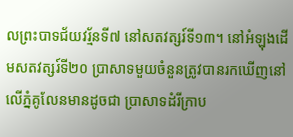លព្រះបាទជ័យវរ្ម័នទី៧ នៅសតវត្សរ៍ទី១៣។ នៅអំឡុងដើមសតវត្សរ៍ទី២០ ប្រាសាទមួយចំនួនត្រូវបានរកឃើញនៅលើភ្នំគូលែនមានដូចជា ប្រាសាទដំរីក្រាប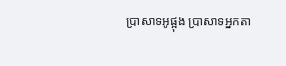ប្រាសាទអូផ្អុង ប្រាសាទអ្នកតា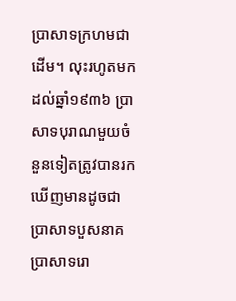ប្រាសាទក្រហមជាដើម។ លុះរហូតមកដល់ឆ្នាំ១៩៣៦ ប្រាសាទបុរាណមួយចំនួនទៀតត្រូវបានរកឃើញមានដូចជា ប្រាសាទបួសនាគ ប្រាសាទរោ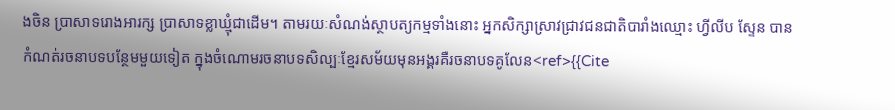ងចិន ប្រាសាទរោងអារក្ស ប្រាសាទខ្លាឃ្មុំជាដើម។ តាមរយៈសំណង់ស្ថាបត្យកម្មទាំងនោះ អ្នកសិក្សាស្រាវជ្រាវជនជាតិបារាំងឈ្មោះ ហ្វីលីប ស្ទែន បានកំណត់រចនាបទបន្ថែមមួយទៀត ក្នុងចំណោមរចនាបទសិល្បៈខ្មែរសម័យមុនអង្គរគឺរចនាបទគូលែន<ref>{{Cite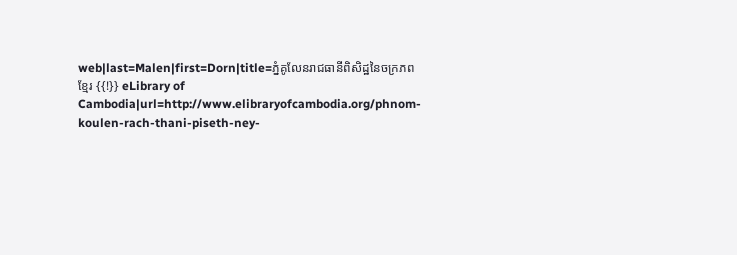web|last=Malen|first=Dorn|title=ភ្នំគូលែនរាជធានីពិសិដ្ឋនៃចក្រភពខ្មែរ {{!}} eLibrary of Cambodia|url=http://www.elibraryofcambodia.org/phnom-koulen-rach-thani-piseth-ney-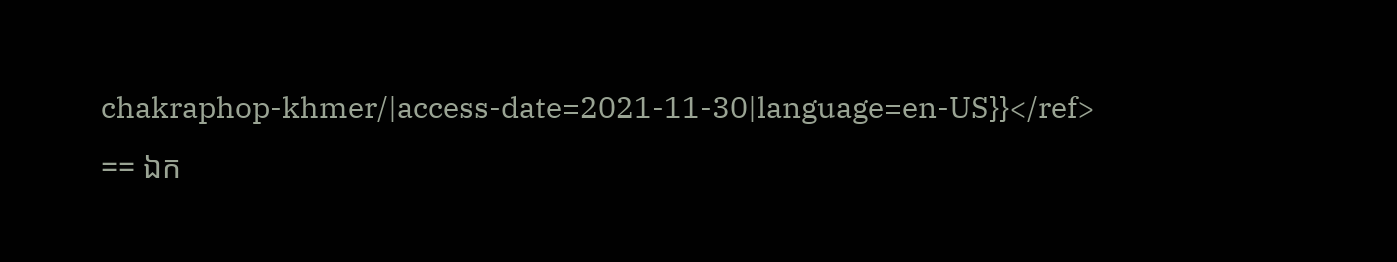chakraphop-khmer/|access-date=2021-11-30|language=en-US}}</ref>
== ឯក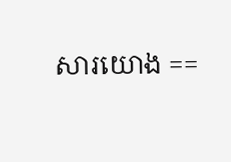សារយោង ==